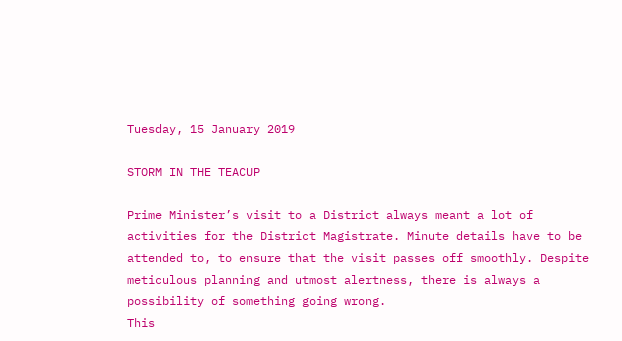Tuesday, 15 January 2019

STORM IN THE TEACUP

Prime Minister’s visit to a District always meant a lot of activities for the District Magistrate. Minute details have to be attended to, to ensure that the visit passes off smoothly. Despite meticulous planning and utmost alertness, there is always a possibility of something going wrong.
This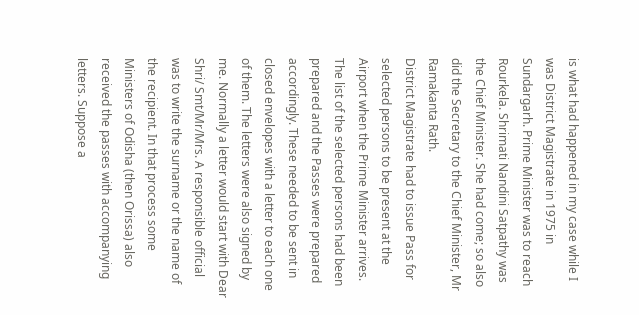is what had happened in my case while I was District Magistrate in 1975 in Sundargarh. Prime Minister was to reach Rourkela. Shrimati Nandini Satpathy was the Chief Minister. She had come; so also did the Secretary to the Chief Minister, Mr Ramakanta Rath.
District Magistrate had to issue Pass for selected persons to be present at the Airport when the Prime Minister arrives. The list of the selected persons had been prepared and the Passes were prepared accordingly. These needed to be sent in closed envelopes with a letter to each one of them. The letters were also signed by me. Normally a letter would start with Dear Shri/ Smt/Mr/Mrs. A responsible official was to write the surname or the name of the recipient. In that process some Ministers of Odisha (then Orissa) also received the passes with accompanying letters. Suppose a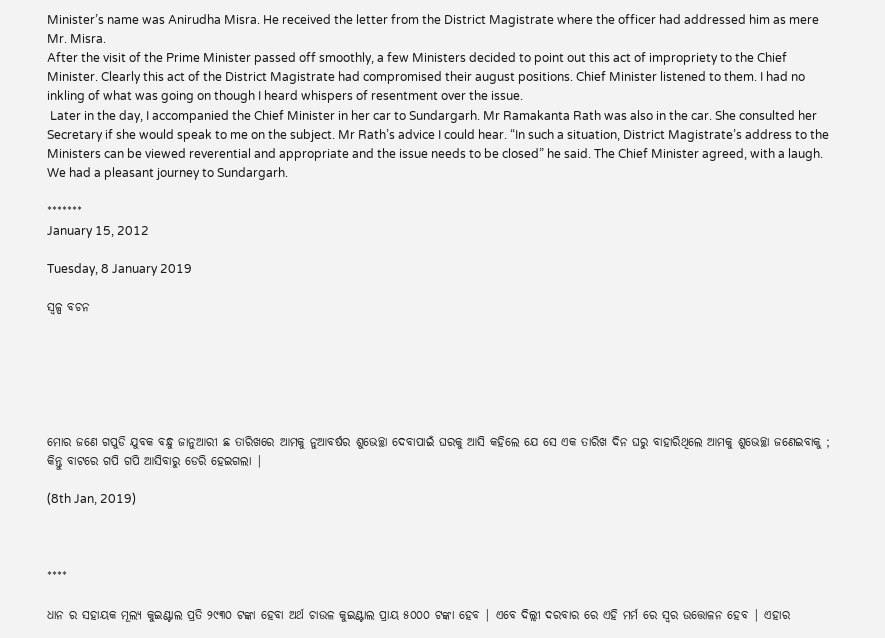Minister’s name was Anirudha Misra. He received the letter from the District Magistrate where the officer had addressed him as mere Mr. Misra.
After the visit of the Prime Minister passed off smoothly, a few Ministers decided to point out this act of impropriety to the Chief Minister. Clearly this act of the District Magistrate had compromised their august positions. Chief Minister listened to them. I had no inkling of what was going on though I heard whispers of resentment over the issue.
 Later in the day, I accompanied the Chief Minister in her car to Sundargarh. Mr Ramakanta Rath was also in the car. She consulted her Secretary if she would speak to me on the subject. Mr Rath’s advice I could hear. “In such a situation, District Magistrate’s address to the Ministers can be viewed reverential and appropriate and the issue needs to be closed” he said. The Chief Minister agreed, with a laugh.
We had a pleasant journey to Sundargarh.

*******
January 15, 2012

Tuesday, 8 January 2019

ସ୍ୱଳ୍ପ ବଚନ






ମୋର ଜଣେ ଗପୁଡି ଯୁବକ ବନ୍ଧୁ ଜାନୁଆରୀ ଛ ତାରିଖରେ ଆମକୁ ନୁଆବର୍ଷର ଶୁଭେଚ୍ଛା ଦେବାପାଇଁ ଘରକୁ ଆସି କହିଲେ ଯେ ସେ ଏକ ତାରିଖ ଦିନ ଘରୁ ବାହାରିଥିଲେ ଆମକୁ ଶୁଭେଚ୍ଛା ଜଣେଇବାକୁ ; କିନ୍ତୁ ବାଟରେ ଗପି ଗପି ଆସିବାରୁ ଡେରି ହେଇଗଲା |

(8th Jan, 2019)



****

ଧାନ ର ସହାୟକ ମୂଲ୍ୟ କୁଇଣ୍ଟାଲ ପ୍ରତି ୨୯୩୦ ଟଙ୍କା ହେବା ଅର୍ଥ ଚାଉଳ କୁଇଣ୍ଟାଲ ପ୍ରାୟ ୫୦୦୦ ଟଙ୍କା ହେବ | ଏବେ ଦିଲ୍ଲୀ ଦରବାର ରେ ଏହି ମର୍ମ ରେ ସ୍ୱର ଉତ୍ତୋଳନ ହେବ | ଏହାର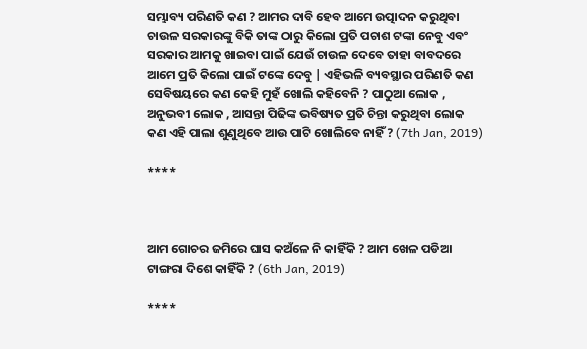ସମ୍ଭାବ୍ୟ ପରିଣତି କଣ ? ଆମର ଦାବି ହେବ ଆମେ ଉତ୍ପାଦନ କରୁଥିବା ଚାଉଳ ସରକାରଙ୍କୁ ବିକି ତାଙ୍କ ଠାରୁ କିଲୋ ପ୍ରତି ପଚାଶ ଟଙ୍କା ନେବୁ ଏବଂ ସରକାର ଆମକୁ ଖାଇବା ପାଇଁ ଯେଉଁ ଚାଉଳ ଦେବେ ତାହା ବାବଦରେ ଆମେ ପ୍ରତି କିଲୋ ପାଇଁ ଟଙ୍କେ ଦେବୁ | ଏହିଭଳି ବ୍ୟବସ୍ଥାର ପରିଣତି କଣ ସେବିଷୟରେ କଣ କେହି ମୁହଁ ଖୋଲି କହିବେନି ? ପାଠୁଆ ଲୋକ , ଅନୁଭବୀ ଲୋକ , ଆସନ୍ତା ପିଢିଙ୍କ ଭବିଷ୍ୟତ ପ୍ରତି ଚିନ୍ତା କରୁଥିବା ଲୋକ କଣ ଏହି ପାଲା ଶୁଣୁଥିବେ ଆଉ ପାଟି ଖୋଲିବେ ନାହିଁ ? (7th Jan, 2019)

****



ଆମ ଗୋଚର ଜମିରେ ଘାସ କଅଁଳେ ନି କାହିଁକି ? ଆମ ଖେଳ ପଡିଆ ଟାଙ୍ଗରା ଦିଶେ କାହିଁକି ? (6th Jan, 2019)

****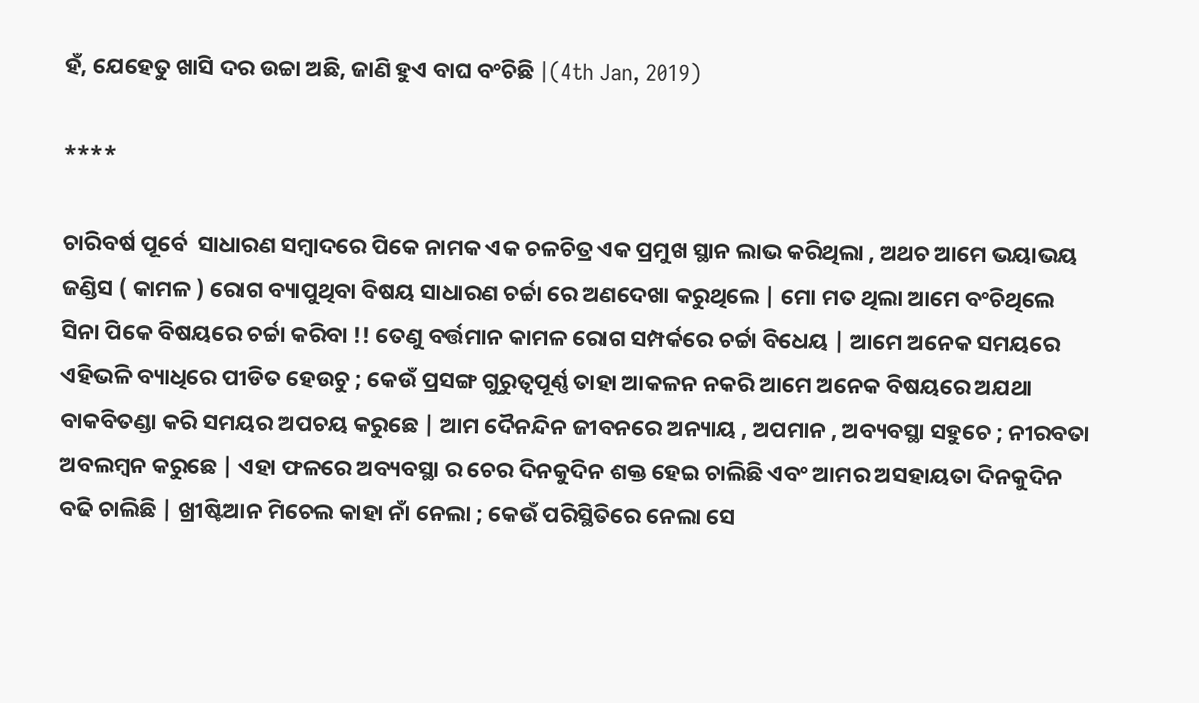ହଁ, ଯେହେତୁ ଖାସି ଦର ଉଚ୍ଚା ଅଛି, ଜାଣି ହୁଏ ବାଘ ବଂଚିଛି |(4th Jan, 2019)

****

ଚାରିବର୍ଷ ପୂର୍ବେ  ସାଧାରଣ ସମ୍ବାଦରେ ପିକେ ନାମକ ଏକ ଚଳଚିତ୍ର ଏକ ପ୍ରମୁଖ ସ୍ଥାନ ଲାଭ କରିଥିଲା , ଅଥଚ ଆମେ ଭୟାଭୟ ଜଣ୍ଡିସ ( କାମଳ ) ରୋଗ ବ୍ୟାପୁଥିବା ବିଷୟ ସାଧାରଣ ଚର୍ଚ୍ଚା ରେ ଅଣଦେଖା କରୁଥିଲେ | ମୋ ମତ ଥିଲା ଆମେ ବଂଚିଥିଲେ ସିନା ପିକେ ବିଷୟରେ ଚର୍ଚ୍ଚା କରିବା !! ତେଣୁ ବର୍ତ୍ତମାନ କାମଳ ରୋଗ ସମ୍ପର୍କରେ ଚର୍ଚ୍ଚା ବିଧେୟ | ଆମେ ଅନେକ ସମୟରେ ଏହିଭଳି ବ୍ୟାଧିରେ ପୀଡିତ ହେଉଚୁ ; କେଉଁ ପ୍ରସଙ୍ଗ ଗୁରୁତ୍ୱପୂର୍ଣ୍ଣ ତାହା ଆକଳନ ନକରି ଆମେ ଅନେକ ବିଷୟରେ ଅଯଥା ବାକବିତଣ୍ଡା କରି ସମୟର ଅପଚୟ କରୁଛେ | ଆମ ଦୈନନ୍ଦିନ ଜୀବନରେ ଅନ୍ୟାୟ , ଅପମାନ , ଅବ୍ୟବସ୍ଥା ସହୁଚେ ; ନୀରବତା ଅବଲମ୍ବନ କରୁଛେ | ଏହା ଫଳରେ ଅବ୍ୟବସ୍ଥା ର ଚେର ଦିନକୁଦିନ ଶକ୍ତ ହେଇ ଚାଲିଛି ଏବଂ ଆମର ଅସହାୟତା ଦିନକୁଦିନ ବଢି ଚାଲିଛି | ଖ୍ରୀଷ୍ଟିଆନ ମିଚେଲ କାହା ନାଁ ନେଲା ; କେଉଁ ପରିସ୍ଥିତିରେ ନେଲା ସେ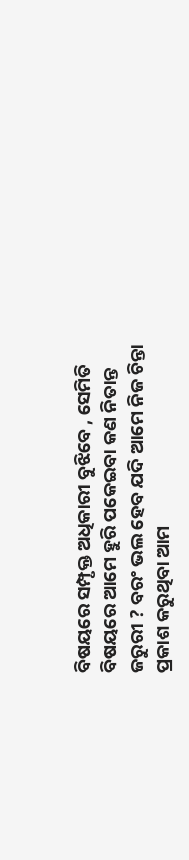ବିଷୟରେ ସମ୍ପୃକ୍ତ ଅଧିକାରୀ ବୁଝିବେ , ସେମିତି ବିଷୟରେ ଆମେ ହୁରି ପକେଇବା କଣ ନିତାନ୍ତ ଜରୁରୀ ? ବରଂ ଭଲ ହେବ ଯଦି ଆମେ ନିଜ ଚିନ୍ତା ପ୍ରକାଶ କରୁଥିବା ଆମ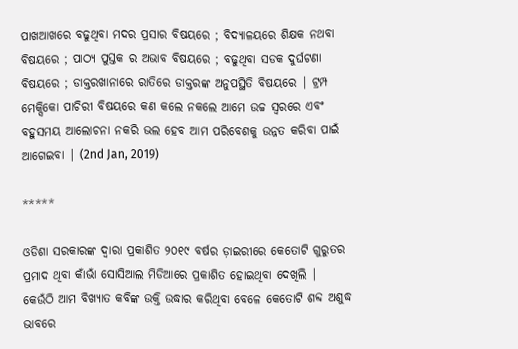ପାଖଆଖରେ ବଢୁଥିବା ମଦର ପ୍ରସାର ବିଷୟରେ ; ବିଦ୍ୟାଳୟରେ ଶିକ୍ଷକ ନଥବା ବିଷୟରେ ; ପାଠ୍ୟ ପୁସ୍ତକ ର ଅଭାବ ବିଷୟରେ ; ବଢୁଥିବା ସଡକ ଦୁର୍ଘଟଣା ବିଷୟରେ ; ଡାକ୍ତରଖାନାରେ ରାତିରେ ଡାକ୍ତରଙ୍କ ଅନୁପସ୍ଥିତି ବିଷୟରେ | ଟ୍ରମ୍ପ ମେକ୍ସିକୋ ପାଚିରୀ ବିଷୟରେ କଣ କଲେ ନକଲେ ଆମେ ଉଚ୍ଚ ସ୍ୱରରେ ଏବଂ ବହୁସମୟ ଆଲୋଚନା ନକରି ଭଲ ହେବ ଆମ ପରିବେଶକୁ ଉନ୍ନତ କରିବା ପାଇଁ ଆଗେଇବା | (2nd Jan, 2019)

*****

ଓଡିଶା ସରକାରଙ୍କ ଦ୍ୱାରା ପ୍ରକାଶିତ ୨୦୧୯ ବର୍ଷର ଡ଼ାଇରୀରେ କେତୋଟି ଗୁରୁତର ପ୍ରମାଦ ଥିବା କାଁଭାଁ ସୋସିଆଲ ମିଡିଆରେ ପ୍ରକାଶିତ ହୋଇଥିବା ଦେଖିଲି | କେଉଁଠି ଆମ ବିଖ୍ୟାତ କବିଙ୍କ ଉକ୍ତି ଉଦ୍ଧାର କରିଥିବା ବେଳେ କେତୋଟି ଶବ୍ଦ ଅଶୁଦ୍ଧ ଭାବରେ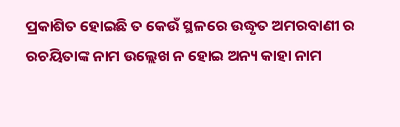ପ୍ରକାଶିତ ହୋଇଛି ତ କେଉଁ ସ୍ଥଳରେ ଉଦ୍ଧୃତ ଅମରବାଣୀ ର ରଚୟିତାଙ୍କ ନାମ ଉଲ୍ଲେଖ ନ ହୋଇ ଅନ୍ୟ କାହା ନାମ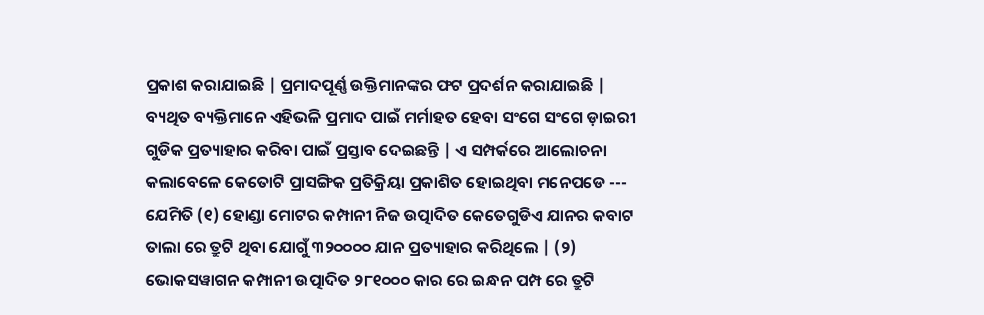ପ୍ରକାଶ କରାଯାଇଛି | ପ୍ରମାଦପୂର୍ଣ୍ଣ ଉକ୍ତିମାନଙ୍କର ଫଟ ପ୍ରଦର୍ଶନ କରାଯାଇଛି | ବ୍ୟଥିତ ବ୍ୟକ୍ତିମାନେ ଏହିଭଳି ପ୍ରମାଦ ପାଇଁ ମର୍ମାହତ ହେବା ସଂଗେ ସଂଗେ ଡ଼ାଇରୀ ଗୁଡିକ ପ୍ରତ୍ୟାହାର କରିବା ପାଇଁ ପ୍ରସ୍ତାବ ଦେଇଛନ୍ତି | ଏ ସମ୍ପର୍କରେ ଆଲୋଚନା କଲାବେଳେ କେତୋଟି ପ୍ରାସଙ୍ଗିକ ପ୍ରତିକ୍ରିୟା ପ୍ରକାଶିତ ହୋଇଥିବା ମନେପଡେ --- ଯେମିତି (୧) ହୋଣ୍ଡା ମୋଟର କମ୍ପାନୀ ନିଜ ଉତ୍ପାଦିତ କେତେଗୁଡିଏ ଯାନର କବାଟ ତାଲା ରେ ତ୍ରୁଟି ଥିବା ଯୋଗୁଁ ୩୨୦୦୦୦ ଯାନ ପ୍ରତ୍ୟାହାର କରିଥିଲେ | (୨) ଭୋକସୱାଗନ କମ୍ପାନୀ ଉତ୍ପାଦିତ ୨୮୧୦୦୦ କାର ରେ ଇନ୍ଧନ ପମ୍ପ ରେ ତ୍ରୁଟି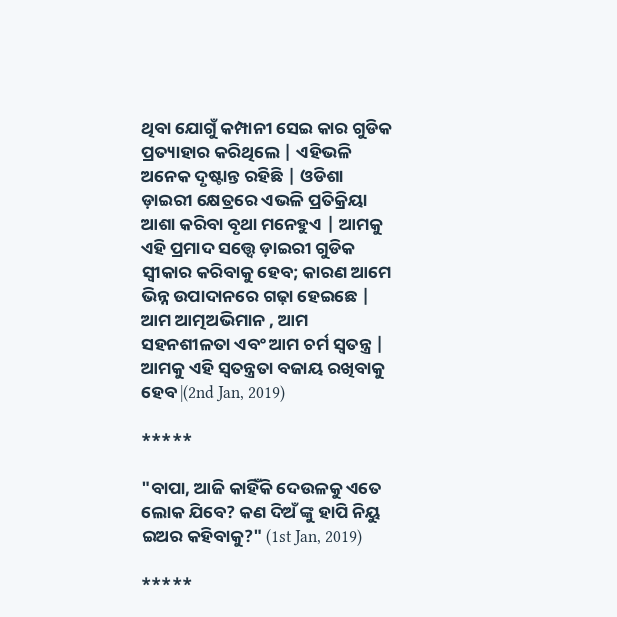ଥିବା ଯୋଗୁଁ କମ୍ପାନୀ ସେଇ କାର ଗୁଡିକ ପ୍ରତ୍ୟାହାର କରିଥିଲେ | ଏହିଭଳି ଅନେକ ଦୃଷ୍ଟାନ୍ତ ରହିଛି | ଓଡିଶା ଡ଼ାଇରୀ କ୍ଷେତ୍ରରେ ଏଭଳି ପ୍ରତିକ୍ରିୟା ଆଶା କରିବା ବୃଥା ମନେହୁଏ | ଆମକୁ ଏହି ପ୍ରମାଦ ସତ୍ତ୍ୱେ ଡ଼ାଇରୀ ଗୁଡିକ ସ୍ୱୀକାର କରିବାକୁ ହେବ; କାରଣ ଆମେ ଭିନ୍ନ ଉପାଦାନରେ ଗଢ଼ା ହେଇଛେ | ଆମ ଆତ୍ମଅଭିମାନ , ଆମ ସହନଶୀଳତା ଏବଂ ଆମ ଚର୍ମ ସ୍ୱତନ୍ତ୍ର | ଆମକୁ ଏହି ସ୍ୱତନ୍ତ୍ରତା ବଜାୟ ରଖିବାକୁ ହେବ |(2nd Jan, 2019)

*****

"ବାପା, ଆଜି କାହିଁକି ଦେଉଳକୁ ଏତେ ଲୋକ ଯିବେ? କଣ ଦିଅଁ ଙ୍କୁ ହାପି ନିୟୁ ଇଅର କହିବାକୁ?" (1st Jan, 2019)

*****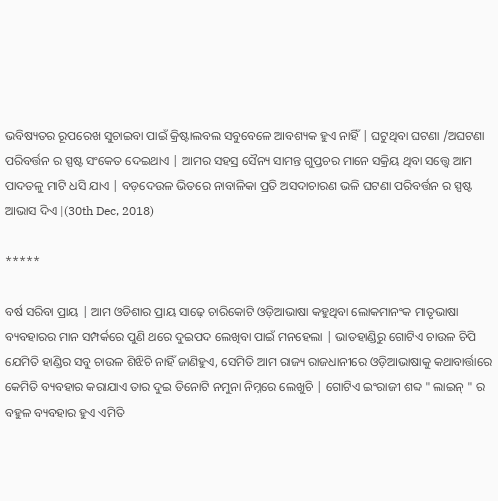ଭବିଷ୍ୟତର ରୂପରେଖ ସୁଚାଇବା ପାଇଁ କ୍ରିଷ୍ଟାଲବଲ ସବୁବେଳେ ଆବଶ୍ୟକ ହୁଏ ନାହିଁ | ଘଟୁଥିବା ଘଟଣା /ଅଘଟଣା ପରିବର୍ତ୍ତନ ର ସ୍ପଷ୍ଟ ସଂକେତ ଦେଇଥାଏ | ଆମର ସହସ୍ର ସୈନ୍ୟ ସାମନ୍ତ ଗୁପ୍ତଚର ମାନେ ସକ୍ରିୟ ଥିବା ସତ୍ତ୍ୱେ ଆମ ପାଦତଳୁ ମାଟି ଧସି ଯାଏ | ବଡ଼ଦେଉଳ ଭିତରେ ନାବାଳିକା ପ୍ରତି ଅସଦାଚାରଣ ଭଳି ଘଟଣା ପରିବର୍ତ୍ତନ ର ସ୍ପଷ୍ଟ ଆଭାସ ଦିଏ |(30th Dec, 2018)

*****

ବର୍ଷ ସରିବା ପ୍ରାୟ | ଆମ ଓଡିଶାର ପ୍ରାୟ ସାଢ଼େ ଚାରିକୋଟି ଓଡ଼ିଆଭାଷା କହୁଥିବା ଲୋକମାନଂକ ମାତୃଭାଷା ବ୍ୟବହାରର ମାନ ସମ୍ପର୍କରେ ପୁଣି ଥରେ ଦୁଇପଦ ଲେଖିବା ପାଇଁ ମନହେଲା | ଭାତହାଣ୍ଡିରୁ ଗୋଟିଏ ଚାଉଳ ଚିପି ଯେମିତି ହାଣ୍ଡିର ସବୁ ଚାଉଳ ଶିଝିଚି ନାହିଁ ଜାଣିହୁଏ, ସେମିତି ଆମ ରାଜ୍ୟ ରାଜଧାନୀରେ ଓଡ଼ିଆଭାଷାକୁ କଥାବାର୍ତ୍ତାରେ କେମିତି ବ୍ୟବହାର କରାଯାଏ ତାର ଦୁଇ ତିନୋଟି ନମୁନା ନିମ୍ନରେ ଲେଖୁଚି | ଗୋଟିଏ ଇଂରାଜୀ ଶବ୍ଦ " ଲାଇନ୍ " ର ବହୁଳ ବ୍ୟବହାର ହୁଏ ଏମିତି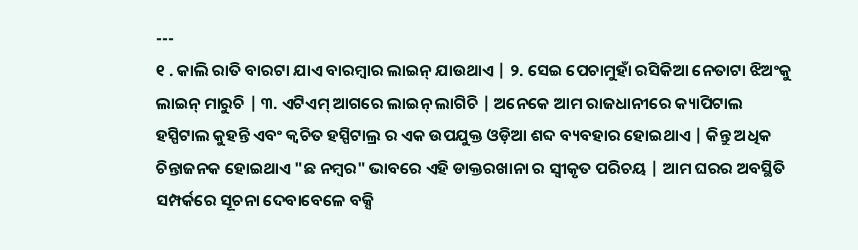---
୧ . କାଲି ରାତି ବାରଟା ଯାଏ ବାରମ୍ବାର ଲାଇନ୍ ଯାଉଥାଏ | ୨. ସେଇ ପେଚାମୁହାଁ ରସିକିଆ ନେତାଟା ଝିଅଂକୁ ଲାଇନ୍ ମାରୁଚି | ୩. ଏଟିଏମ୍ ଆଗରେ ଲାଇନ୍ ଲାଗିଚି | ଅନେକେ ଆମ ରାଜଧାନୀରେ କ୍ୟାପିଟାଲ ହସ୍ପିଟାଲ କୁହନ୍ତି ଏବଂ କ୍ଵଚିତ ହସ୍ପିଟାଲ୍ର ର ଏକ ଉପଯୁକ୍ତ ଓଡ଼ିଆ ଶବ୍ଦ ବ୍ୟବହାର ହୋଇଥାଏ | କିନ୍ତୁ ଅଧିକ ଚିନ୍ତାଜନକ ହୋଇଥାଏ "ଛ ନମ୍ବର" ଭାବରେ ଏହି ଡାକ୍ତରଖାନା ର ସ୍ୱୀକୃତ ପରିଚୟ | ଆମ ଘରର ଅବସ୍ଥିତି ସମ୍ପର୍କରେ ସୂଚନା ଦେବାବେଳେ ବକ୍ସି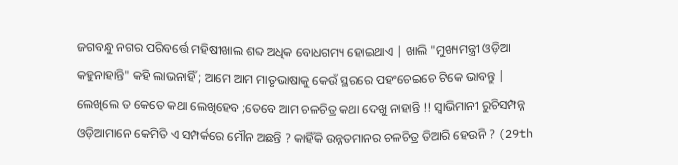ଜଗବନ୍ଧୁ ନଗର ପରିବର୍ତ୍ତେ ମହିଷୀଖାଲ ଶବ୍ଦ ଅଧିକ ବୋଧଗମ୍ୟ ହୋଇଥାଏ | ଖାଲି "ମୁଖ୍ୟମନ୍ତ୍ରୀ ଓଡ଼ିଆ କହୁନାହାନ୍ତି" କହି ଲାଭନାହିଁ ; ଆମେ ଆମ ମାତୃଭାଷାକୁ କେଉଁ ସ୍ଥରରେ ପହଂଚେଇଚେ ଟିକେ ଭାବନ୍ତୁ | ଲେଖିଲେ ତ କେତେ କଥା ଲେଖିହେବ ;ତେବେ ଆମ ଚଳଚିତ୍ର କଥା ଦେଖୁ ନାହାନ୍ତି !! ସ୍ବାଭିମାନୀ ରୁଚିସମ୍ପନ୍ନ ଓଡ଼ିଆମାନେ କେମିତି ଏ ସମ୍ପର୍କରେ ମୌନ ଅଛନ୍ତି ? କାହିଁକି ଉନ୍ନତମାନର ଚଳଚିତ୍ର ତିଆରି ହେଉନି ? (29th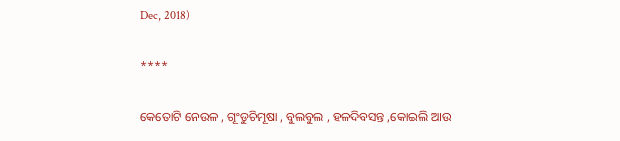Dec, 2018)

****

କେତୋଟି ନେଉଳ , ଗୂଂଡୁଚିମୂଷା , ବୁଲବୁଲ , ହଳଦିବସନ୍ତ ,କୋଇଲି ଆଉ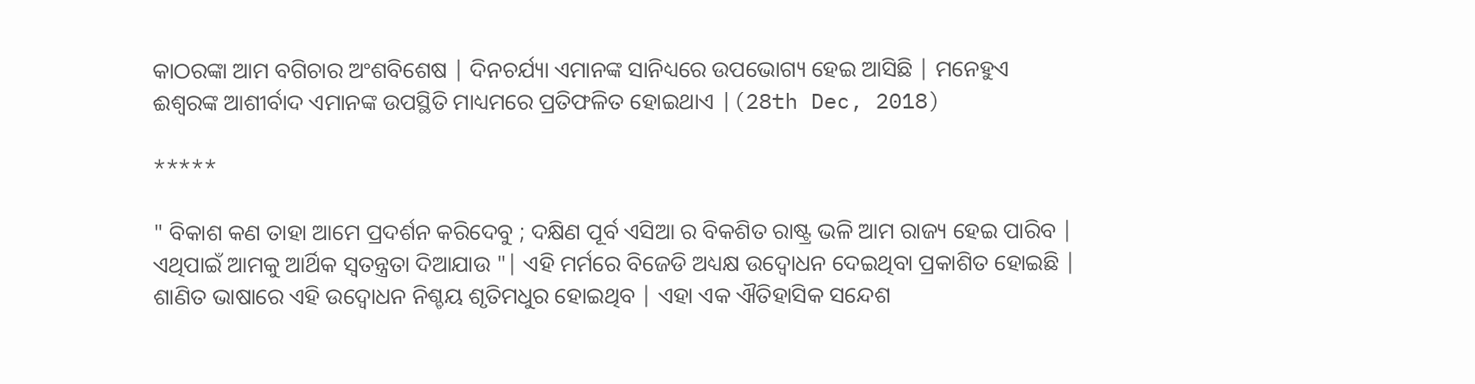କାଠରଙ୍କା ଆମ ବଗିଚାର ଅଂଶବିଶେଷ | ଦିନଚର୍ଯ୍ୟା ଏମାନଙ୍କ ସାନିଧ୍ୟରେ ଉପଭୋଗ୍ୟ ହେଇ ଆସିଛି | ମନେହୁଏ ଈଶ୍ବରଙ୍କ ଆଶୀର୍ବାଦ ଏମାନଙ୍କ ଉପସ୍ଥିତି ମାଧ୍ୟମରେ ପ୍ରତିଫଳିତ ହୋଇଥାଏ |(28th Dec, 2018)

*****

" ବିକାଶ କଣ ତାହା ଆମେ ପ୍ରଦର୍ଶନ କରିଦେବୁ ; ଦକ୍ଷିଣ ପୂର୍ବ ଏସିଆ ର ବିକଶିତ ରାଷ୍ଟ୍ର ଭଳି ଆମ ରାଜ୍ୟ ହେଇ ପାରିବ | ଏଥିପାଇଁ ଆମକୁ ଆର୍ଥିକ ସ୍ୱତନ୍ତ୍ରତା ଦିଆଯାଉ "| ଏହି ମର୍ମରେ ବିଜେଡି ଅଧ୍ୟକ୍ଷ ଉଦ୍ବୋଧନ ଦେଇଥିବା ପ୍ରକାଶିତ ହୋଇଛି | ଶାଣିତ ଭାଷାରେ ଏହି ଉଦ୍ବୋଧନ ନିଶ୍ଚୟ ଶୃତିମଧୁର ହୋଇଥିବ | ଏହା ଏକ ଐତିହାସିକ ସନ୍ଦେଶ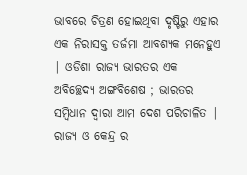ଭାବରେ ଚିତ୍ରଣ ହୋଇଥିବା ଦୃଷ୍ଟିରୁ ଏହାର ଏକ ନିରାସକ୍ତ ତର୍ଜମା ଆବଶ୍ୟକ ମନେହୁଏ | ଓଡିଶା ରାଜ୍ୟ ଭାରତର ଏକ ଅବିଚ୍ଛେଦ୍ୟ ଅଙ୍ଗବିଶେଷ ; ଭାରତର ସମ୍ବିଧାନ ଦ୍ୱାରା ଆମ ଦେଶ ପରିଚାଳିତ | ରାଜ୍ୟ ଓ କେନ୍ଦ୍ର ର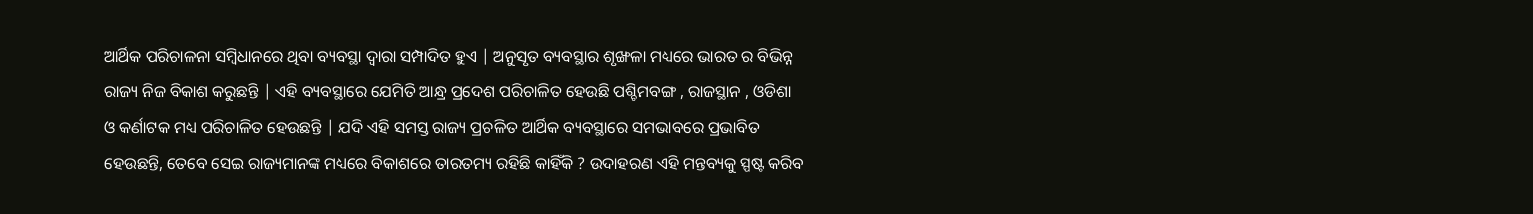ଆର୍ଥିକ ପରିଚାଳନା ସମ୍ବିଧାନରେ ଥିବା ବ୍ୟବସ୍ଥା ଦ୍ୱାରା ସମ୍ପାଦିତ ହୁଏ | ଅନୁସୃତ ବ୍ୟବସ୍ଥାର ଶୃଙ୍ଖଳା ମଧ୍ୟରେ ଭାରତ ର ବିଭିନ୍ନ ରାଜ୍ୟ ନିଜ ବିକାଶ କରୁଛନ୍ତି | ଏହି ବ୍ୟବସ୍ଥାରେ ଯେମିତି ଆନ୍ଧ୍ର ପ୍ରଦେଶ ପରିଚାଳିତ ହେଉଛି ପଶ୍ଚିମବଙ୍ଗ , ରାଜସ୍ଥାନ , ଓଡିଶା ଓ କର୍ଣାଟକ ମଧ୍ୟ ପରିଚାଳିତ ହେଉଛନ୍ତି | ଯଦି ଏହି ସମସ୍ତ ରାଜ୍ୟ ପ୍ରଚଳିତ ଆର୍ଥିକ ବ୍ୟବସ୍ଥାରେ ସମଭାବରେ ପ୍ରଭାବିତ ହେଉଛନ୍ତି, ତେବେ ସେଇ ରାଜ୍ୟମାନଙ୍କ ମଧ୍ୟରେ ବିକାଶରେ ତାରତମ୍ୟ ରହିଛି କାହିଁକି ? ଉଦାହରଣ ଏହି ମନ୍ତବ୍ୟକୁ ସ୍ପଷ୍ଟ କରିବ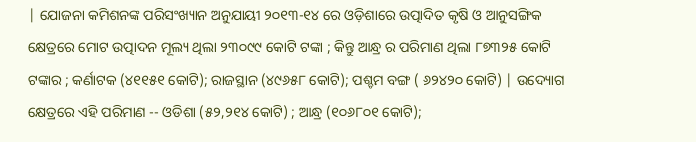| ଯୋଜନା କମିଶନଙ୍କ ପରିସଂଖ୍ୟାନ ଅନୁଯାୟୀ ୨୦୧୩-୧୪ ରେ ଓଡ଼ିଶାରେ ଉତ୍ପାଦିତ କୃଷି ଓ ଆନୁସଙ୍ଗିକ କ୍ଷେତ୍ରରେ ମୋଟ ଉତ୍ପାଦନ ମୂଲ୍ୟ ଥିଲା ୨୩୦୯୯ କୋଟି ଟଙ୍କା ; କିନ୍ତୁ ଆନ୍ଧ୍ର ର ପରିମାଣ ଥିଲା ୮୭୩୨୫ କୋଟି ଟଙ୍କାର ; କର୍ଣାଟକ (୪୧୧୫୧ କୋଟି); ରାଜସ୍ଥାନ (୪୯୬୫୮ କୋଟି); ପଶ୍ଚମ ବଙ୍ଗ ( ୬୨୪୨୦ କୋଟି) | ଉଦ୍ୟୋଗ କ୍ଷେତ୍ରରେ ଏହି ପରିମାଣ -- ଓଡିଶା (୫୨,୨୧୪ କୋଟି) ; ଆନ୍ଧ୍ର (୧୦୬୮୦୧ କୋଟି);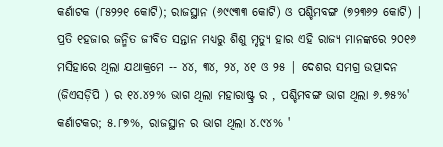କର୍ଣାଟକ (୮୫୨୨୧ କୋଟି); ରାଜସ୍ଥାନ (୬୯୯୩୩ କୋଟି) ଓ ପଶ୍ଚିମବଙ୍ଗ (୭୨୩୬୨ କୋଟି) | ପ୍ରତି ୧ହଜାର ଜନ୍ମିତ ଜୀବିତ ସନ୍ତାନ ମଧ୍ୟରୁ ଶିଶୁ ମୃତ୍ୟୁ ହାର ଏହି ରାଜ୍ୟ ମାନଙ୍କରେ ୨୦୧୬ ମସିହାରେ ଥିଲା ଯଥାକ୍ରମେ -- ୪୪, ୩୪, ୨୪, ୪୧ ଓ ୨୫ | ଦେଶର ସମଗ୍ର ଉତ୍ପାଦନ (ଜିଏସଡ଼ିପି ) ର ୧୪.୪୨% ଭାଗ ଥିଲା ମହାରାଷ୍ଟ୍ର ର , ପଶ୍ଚିମବଙ୍ଗ ଭାଗ ଥିଲା ୬.୭୫%' କର୍ଣାଟକର; ୫.୮୭%, ରାଜସ୍ଥାନ ର ଭାଗ ଥିଲା ୪.୯୪% '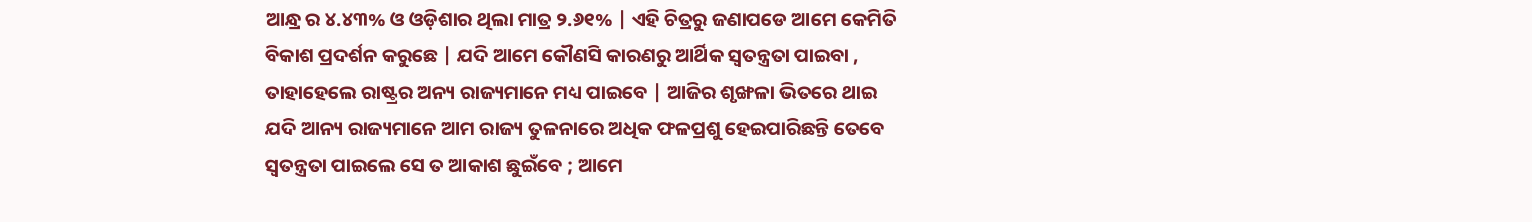ଆନ୍ଧ୍ର ର ୪.୪୩% ଓ ଓଡ଼ିଶାର ଥିଲା ମାତ୍ର ୨.୬୧% | ଏହି ଚିତ୍ରରୁ ଜଣାପଡେ ଆମେ କେମିତି ବିକାଶ ପ୍ରଦର୍ଶନ କରୁଛେ | ଯଦି ଆମେ କୌଣସି କାରଣରୁ ଆର୍ଥିକ ସ୍ୱତନ୍ତ୍ରତା ପାଇବା , ତାହାହେଲେ ରାଷ୍ଟ୍ରର ଅନ୍ୟ ରାଜ୍ୟମାନେ ମଧ୍ୟ ପାଇବେ | ଆଜିର ଶୃଙ୍ଖଳା ଭିତରେ ଥାଇ ଯଦି ଆନ୍ୟ ରାଜ୍ୟମାନେ ଆମ ରାଜ୍ୟ ତୁଳନାରେ ଅଧିକ ଫଳପ୍ରଶୁ ହେଇପାରିଛନ୍ତି ତେବେ ସ୍ୱତନ୍ତ୍ରତା ପାଇଲେ ସେ ତ ଆକାଶ ଛୁଇଁବେ ; ଆମେ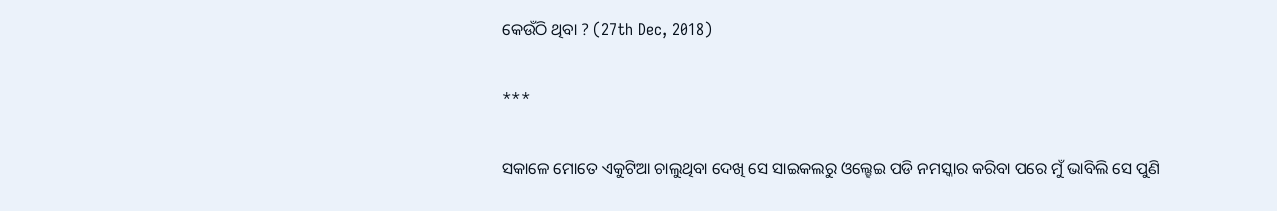କେଉଁଠି ଥିବା ? (27th Dec, 2018)

***

ସକାଳେ ମୋତେ ଏକୁଟିଆ ଚାଲୁଥିବା ଦେଖି ସେ ସାଇକଲରୁ ଓଲ୍ହେଇ ପଡି ନମସ୍କାର କରିବା ପରେ ମୁଁ ଭାବିଲି ସେ ପୁଣି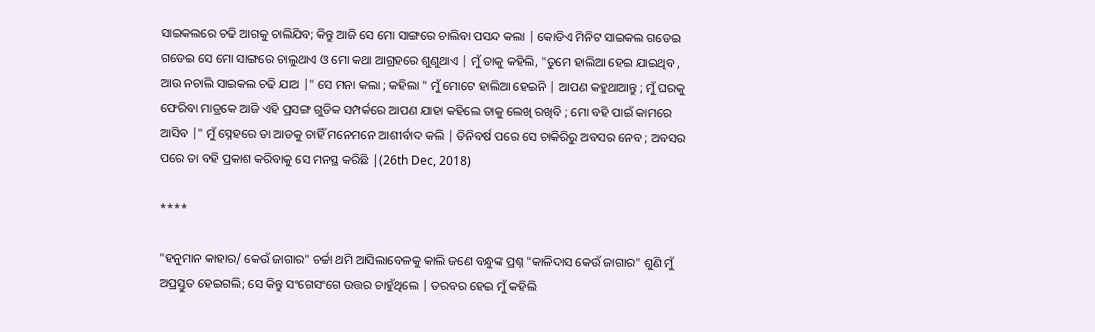ସାଇକଲରେ ଚଢି ଆଗକୁ ଚାଲିଯିବ; କିନ୍ତୁ ଆଜି ସେ ମୋ ସାଙ୍ଗରେ ଚାଲିବା ପସନ୍ଦ କଲା | କୋଡିଏ ମିନିଟ ସାଇକଲ ଗଡେଇ ଗଡେଇ ସେ ମୋ ସାଙ୍ଗରେ ଚାଲୁଥାଏ ଓ ମୋ କଥା ଆଗ୍ରହରେ ଶୁଣୁଥାଏ | ମୁଁ ତାକୁ କହିଲି, "ତୁମେ ହାଲିଆ ହେଇ ଯାଇଥିବ , ଆଉ ନଚାଲି ସାଇକଲ ଚଢି ଯାଅ |" ସେ ମନା କଲା ; କହିଲା " ମୁଁ ମୋଟେ ହାଲିଆ ହେଇନି | ଆପଣ କହୁଥାଆନ୍ତୁ ; ମୁଁ ଘରକୁ ଫେରିବା ମାତ୍ରକେ ଆଜି ଏହି ପ୍ରସଙ୍ଗ ଗୁଡିକ ସମ୍ପର୍କରେ ଆପଣ ଯାହା କହିଲେ ତାକୁ ଲେଖି ରଖିବି ; ମୋ ବହି ପାଇଁ କାମରେ ଆସିବ |" ମୁଁ ସ୍ନେହରେ ତା ଆଡକୁ ଚାହିଁ ମନେମନେ ଆଶୀର୍ବାଦ କଲି | ତିନିବର୍ଷ ପରେ ସେ ଚାକିରିରୁ ଅବସର ନେବ ; ଅବସର ପରେ ତା ବହି ପ୍ରକାଶ କରିବାକୁ ସେ ମନସ୍ଥ କରିଛି |(26th Dec, 2018)

****

"ହନୁମାନ କାହାର/ କେଉଁ ଜାଗାର" ଚର୍ଚ୍ଚା ଥମି ଆସିଲାବେଳକୁ କାଲି ଜଣେ ବନ୍ଧୁଙ୍କ ପ୍ରଶ୍ନ "କାଳିଦାସ କେଉଁ ଜାଗାର" ଶୁଣି ମୁଁ ଅପ୍ରସ୍ତୁତ ହେଇଗଲି; ସେ କିନ୍ତୁ ସଂଗେସଂଗେ ଉତ୍ତର ଚାହୁଁଥିଲେ | ତରବର ହେଇ ମୁଁ କହିଲି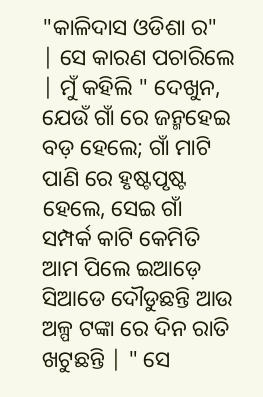"କାଳିଦାସ ଓଡିଶା ର" | ସେ କାରଣ ପଚାରିଲେ | ମୁଁ କହିଲି " ଦେଖୁନ, ଯେଉଁ ଗାଁ ରେ ଜନ୍ମହେଇ ବଡ଼ ହେଲେ; ଗାଁ ମାଟି ପାଣି ରେ ହୃଷ୍ଟପୃଷ୍ଟ ହେଲେ, ସେଇ ଗାଁ ସମ୍ପର୍କ କାଟି କେମିତି ଆମ ପିଲେ ଇଆଡ଼େ ସିଆଡେ ଦୌଡୁଛନ୍ତି ଆଉ ଅଳ୍ପ ଟଙ୍କା ରେ ଦିନ ରାତି ଖଟୁଛନ୍ତି | " ସେ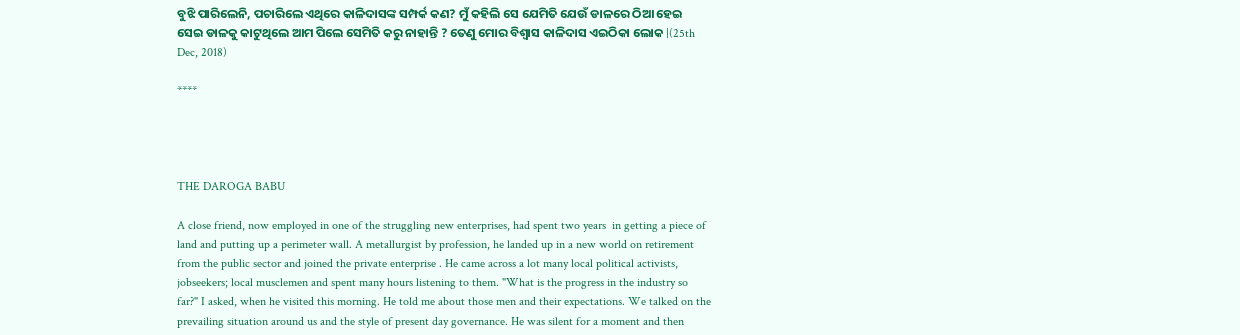ବୁଝି ପାରିଲେନି, ପଚାରିଲେ ଏଥିରେ କାଳିଦାସଙ୍କ ସମ୍ପର୍କ କଣ? ମୁଁ କହିଲି ସେ ଯେମିତି ଯେଉଁ ଡାଳରେ ଠିଆ ହେଇ ସେଇ ଡାଳକୁ କାଟୁଥିଲେ ଆମ ପିଲେ ସେମିତି କରୁ ନାହାନ୍ତି ? ତେଣୁ ମୋର ବିଶ୍ୱାସ କାଳିଦାସ ଏଇଠିକା ଲୋକ |(25th Dec, 2018)

****




THE DAROGA BABU

A close friend, now employed in one of the struggling new enterprises, had spent two years  in getting a piece of land and putting up a perimeter wall. A metallurgist by profession, he landed up in a new world on retirement from the public sector and joined the private enterprise . He came across a lot many local political activists, jobseekers; local musclemen and spent many hours listening to them. "What is the progress in the industry so far?" I asked, when he visited this morning. He told me about those men and their expectations. We talked on the prevailing situation around us and the style of present day governance. He was silent for a moment and then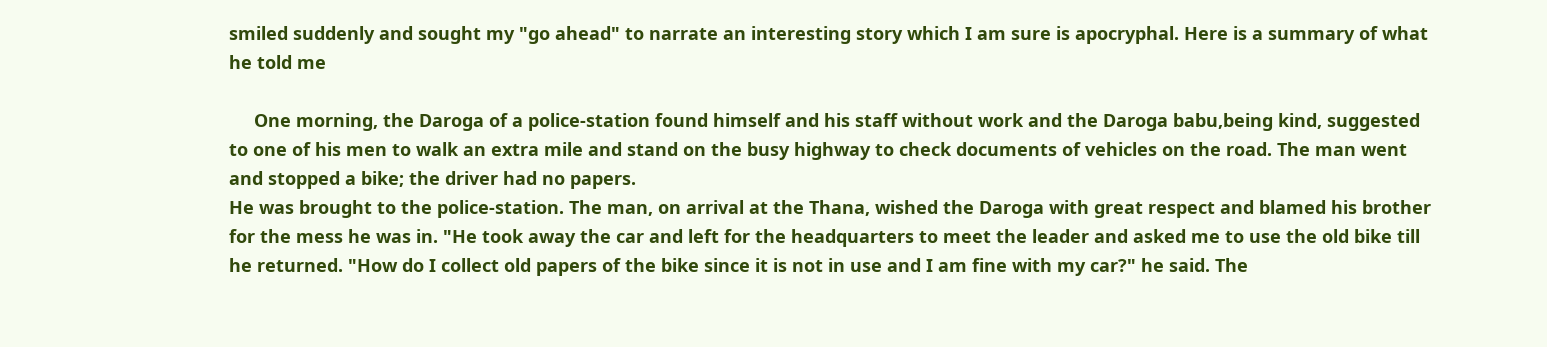smiled suddenly and sought my "go ahead" to narrate an interesting story which I am sure is apocryphal. Here is a summary of what he told me

     One morning, the Daroga of a police-station found himself and his staff without work and the Daroga babu,being kind, suggested to one of his men to walk an extra mile and stand on the busy highway to check documents of vehicles on the road. The man went and stopped a bike; the driver had no papers.
He was brought to the police-station. The man, on arrival at the Thana, wished the Daroga with great respect and blamed his brother for the mess he was in. "He took away the car and left for the headquarters to meet the leader and asked me to use the old bike till he returned. "How do I collect old papers of the bike since it is not in use and I am fine with my car?" he said. The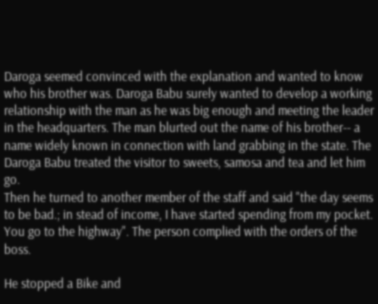Daroga seemed convinced with the explanation and wanted to know who his brother was. Daroga Babu surely wanted to develop a working relationship with the man as he was big enough and meeting the leader in the headquarters. The man blurted out the name of his brother-- a name widely known in connection with land grabbing in the state. The Daroga Babu treated the visitor to sweets, samosa and tea and let him go.
Then he turned to another member of the staff and said "the day seems to be bad.; in stead of income, I have started spending from my pocket. You go to the highway". The person complied with the orders of the boss.

He stopped a Bike and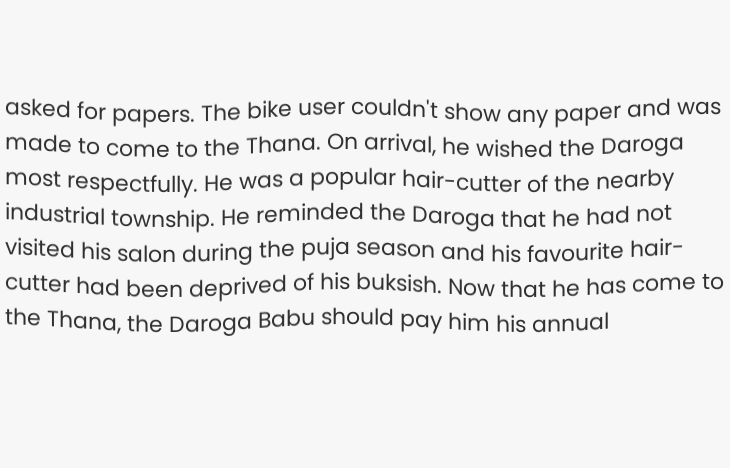asked for papers. The bike user couldn't show any paper and was made to come to the Thana. On arrival, he wished the Daroga most respectfully. He was a popular hair-cutter of the nearby industrial township. He reminded the Daroga that he had not visited his salon during the puja season and his favourite hair-cutter had been deprived of his buksish. Now that he has come to the Thana, the Daroga Babu should pay him his annual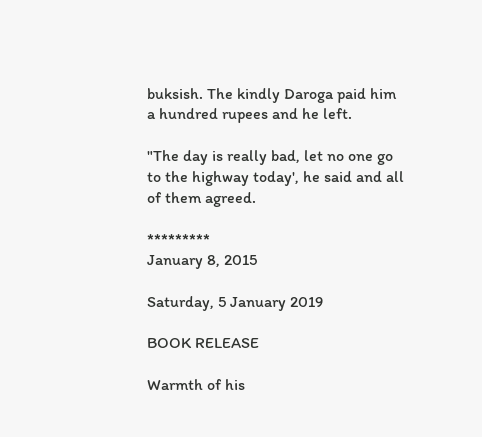buksish. The kindly Daroga paid him a hundred rupees and he left.

"The day is really bad, let no one go to the highway today', he said and all of them agreed.

*********
January 8, 2015

Saturday, 5 January 2019

BOOK RELEASE

Warmth of his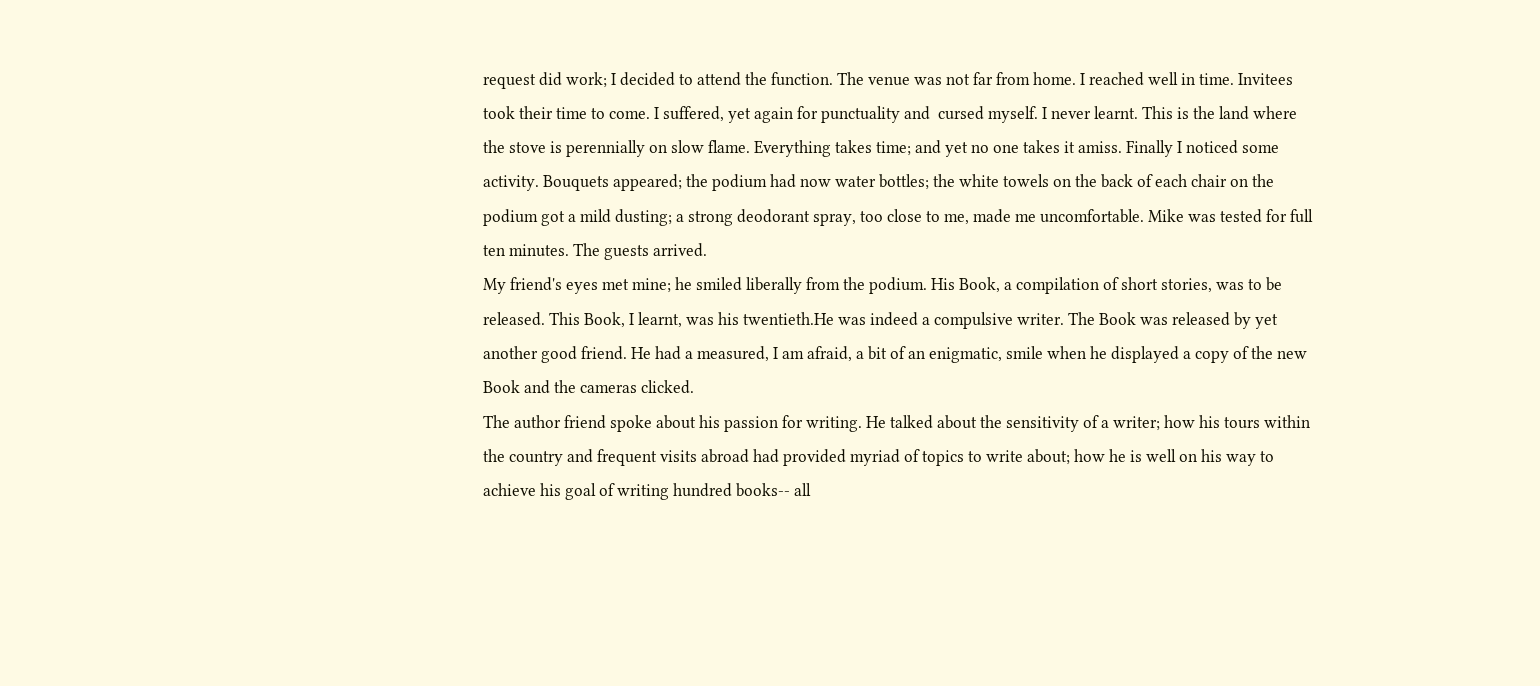request did work; I decided to attend the function. The venue was not far from home. I reached well in time. Invitees took their time to come. I suffered, yet again for punctuality and  cursed myself. I never learnt. This is the land where the stove is perennially on slow flame. Everything takes time; and yet no one takes it amiss. Finally I noticed some activity. Bouquets appeared; the podium had now water bottles; the white towels on the back of each chair on the podium got a mild dusting; a strong deodorant spray, too close to me, made me uncomfortable. Mike was tested for full ten minutes. The guests arrived.
My friend's eyes met mine; he smiled liberally from the podium. His Book, a compilation of short stories, was to be released. This Book, I learnt, was his twentieth.He was indeed a compulsive writer. The Book was released by yet another good friend. He had a measured, I am afraid, a bit of an enigmatic, smile when he displayed a copy of the new Book and the cameras clicked.
The author friend spoke about his passion for writing. He talked about the sensitivity of a writer; how his tours within the country and frequent visits abroad had provided myriad of topics to write about; how he is well on his way to achieve his goal of writing hundred books-- all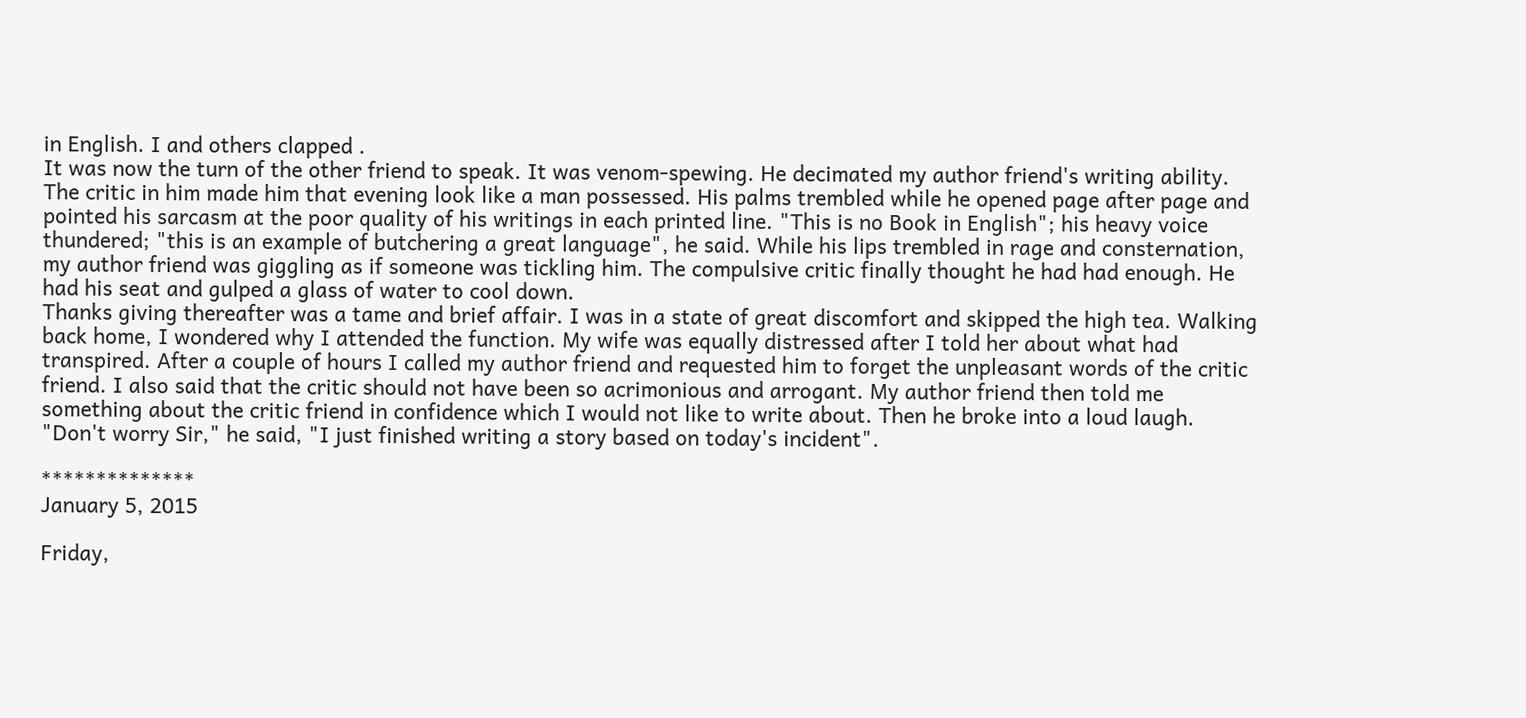in English. I and others clapped .
It was now the turn of the other friend to speak. It was venom-spewing. He decimated my author friend's writing ability. The critic in him made him that evening look like a man possessed. His palms trembled while he opened page after page and pointed his sarcasm at the poor quality of his writings in each printed line. "This is no Book in English"; his heavy voice thundered; "this is an example of butchering a great language", he said. While his lips trembled in rage and consternation, my author friend was giggling as if someone was tickling him. The compulsive critic finally thought he had had enough. He had his seat and gulped a glass of water to cool down.
Thanks giving thereafter was a tame and brief affair. I was in a state of great discomfort and skipped the high tea. Walking back home, I wondered why I attended the function. My wife was equally distressed after I told her about what had transpired. After a couple of hours I called my author friend and requested him to forget the unpleasant words of the critic friend. I also said that the critic should not have been so acrimonious and arrogant. My author friend then told me something about the critic friend in confidence which I would not like to write about. Then he broke into a loud laugh. "Don't worry Sir," he said, "I just finished writing a story based on today's incident".

**************
January 5, 2015

Friday,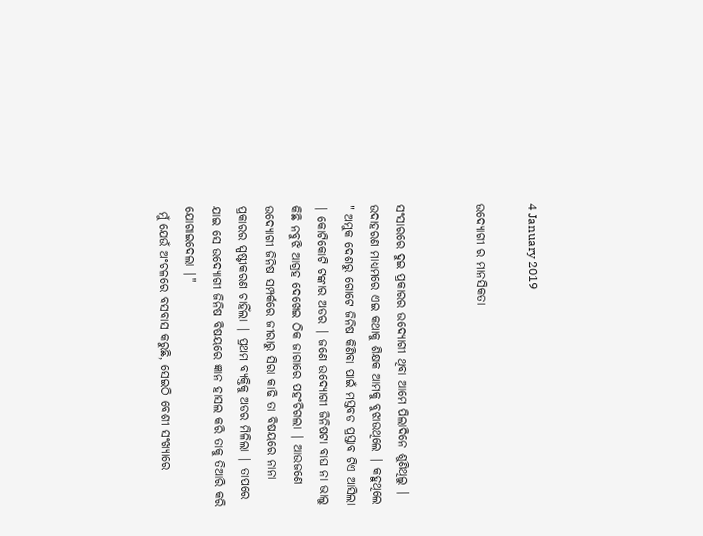4 January 2019

ଉଦ୍ୟୋଗୀ ର ମାନସିକତା


ସଂସାରରେ ଦୁଇ ପ୍ରକାରର ଉଦ୍ୟୋଗୀ ଥିବା ଆମେ ପିଲାଦିନେ ଶୁଣିଥିଲୁ | ଉଦାହରଣ ମାଧ୍ୟମରେ ଏଇ କଥାକୁ ଶିକ୍ଷକ ଆମକୁ ବୁଝାଉଥିଲେ | କହୁଥିଲେ " ଅମୁକ ଦେଶରୁ ଗୋଟେ ଜିନିଷ କିଣିବା ପାଇଁ ମସ୍ତବଡ ପ୍ରସ୍ତାବ ଟିଏ ଆସିଲା | କୋଟିକୋଟି ଟଙ୍କାର ଅଡର | ଜଣେ ଉଦ୍ୟୋଗୀ ଜିନିଷଟା ବାଘ ନା ଭାଲୁ କିଛି ନବୁଝି ଆଗ୍ରହ ଦେଖେଇ ଠିକ ଜାଗାରେ ପହଂଚିଗଲା | ଆଉଜଣେ ଉଦ୍ୟୋଗୀ ଜିନିଷ ସମ୍ପର୍କରେ ଜୀରାରୁ ସିରା କାଢି ତା ବିଷୟରେ ନାନା ପ୍ରକାରର ସ୍ପଷ୍ଟୀକରଣ ଚାହିଁଲା | ପ୍ରଥମ ବ୍ୟକ୍ତିକୁ ଅଡର ମିଳିଲା | ତାପରେ ଯାଇ ସେ ଉଦ୍ୟୋଗୀ ଜିନିଷ ବିଷୟରେ ଜ୍ଞାନ ହାସଲ କରି ତାକୁ ତିଆରି କରି ଯୋଗାଇଦେଲା |"
 ମୁଁ ଯେଉଁ ଅଂଚଳରେ ବସବାସ କରୁଛି, ସେଇଠି ବେଶୀ ସଂଖ୍ୟାରେ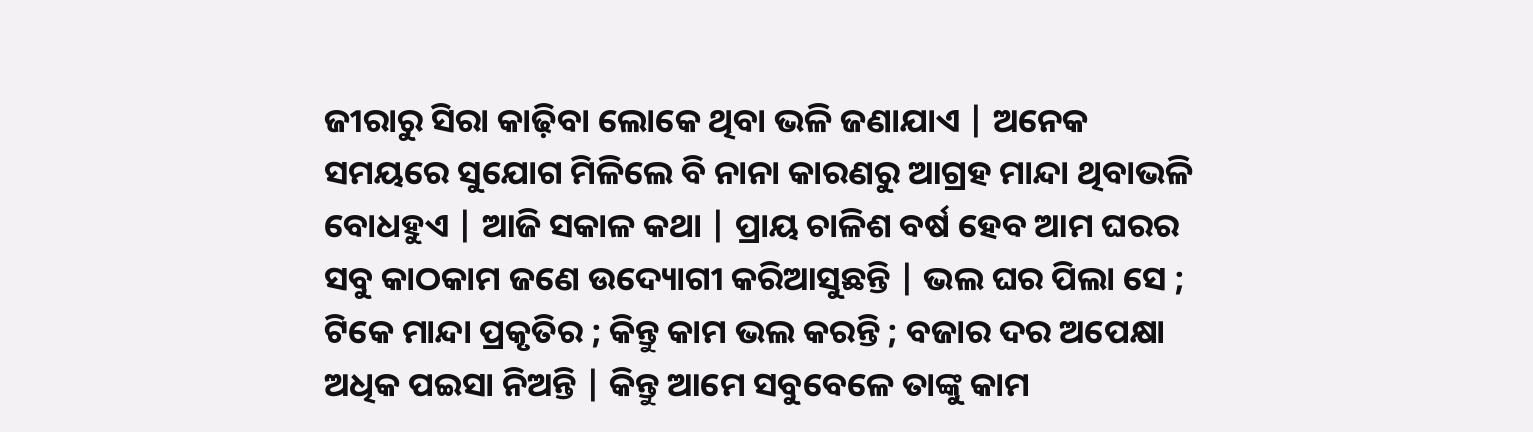ଜୀରାରୁ ସିରା କାଢ଼ିବା ଲୋକେ ଥିବା ଭଳି ଜଣାଯାଏ | ଅନେକ ସମୟରେ ସୁଯୋଗ ମିଳିଲେ ବି ନାନା କାରଣରୁ ଆଗ୍ରହ ମାନ୍ଦା ଥିବାଭଳି ବୋଧହୁଏ | ଆଜି ସକାଳ କଥା | ପ୍ରାୟ ଚାଳିଶ ବର୍ଷ ହେବ ଆମ ଘରର ସବୁ କାଠକାମ ଜଣେ ଉଦ୍ୟୋଗୀ କରିଆସୁଛନ୍ତି | ଭଲ ଘର ପିଲା ସେ ; ଟିକେ ମାନ୍ଦା ପ୍ରକୃତିର ; କିନ୍ତୁ କାମ ଭଲ କରନ୍ତି ; ବଜାର ଦର ଅପେକ୍ଷା ଅଧିକ ପଇସା ନିଅନ୍ତି | କିନ୍ତୁ ଆମେ ସବୁବେଳେ ତାଙ୍କୁ କାମ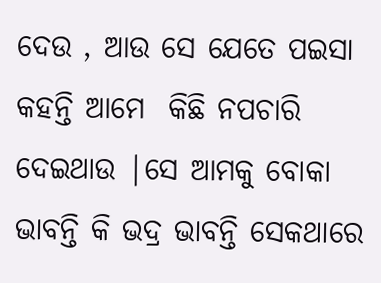ଦେଉ , ଆଉ ସେ ଯେତେ ପଇସା କହନ୍ତି ଆମେ  କିଛି ନପଚାରି ଦେଇଥାଉ |ସେ ଆମକୁ ବୋକା ଭାବନ୍ତି କି ଭଦ୍ର ଭାବନ୍ତି ସେକଥାରେ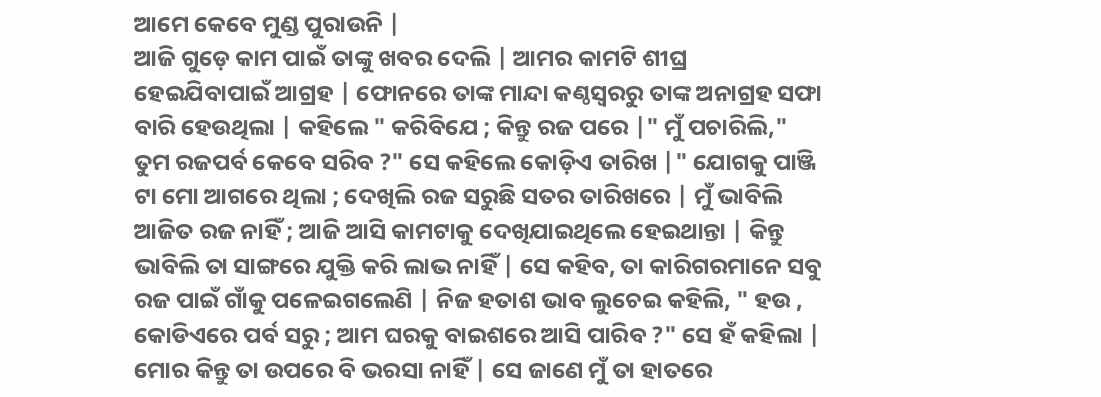ଆମେ କେବେ ମୁଣ୍ଡ ପୁରାଉନି |
ଆଜି ଗୁଡ଼େ କାମ ପାଇଁ ତାଙ୍କୁ ଖବର ଦେଲି | ଆମର କାମଟି ଶୀଘ୍ର ହେଇଯିବାପାଇଁ ଆଗ୍ରହ | ଫୋନରେ ତାଙ୍କ ମାନ୍ଦା କଣ୍ଠସ୍ୱରରୁ ତାଙ୍କ ଅନାଗ୍ରହ ସଫା ବାରି ହେଉଥିଲା | କହିଲେ " କରିବିଯେ ; କିନ୍ତୁ ରଜ ପରେ |" ମୁଁ ପଚାରିଲି," ତୁମ ରଜପର୍ବ କେବେ ସରିବ ?" ସେ କହିଲେ କୋଡ଼ିଏ ତାରିଖ |" ଯୋଗକୁ ପାଞ୍ଜି ଟା ମୋ ଆଗରେ ଥିଲା ; ଦେଖିଲି ରଜ ସରୁଛି ସତର ତାରିଖରେ | ମୁଁ ଭାବିଲି ଆଜିତ ରଜ ନାହିଁ ; ଆଜି ଆସି କାମଟାକୁ ଦେଖିଯାଇଥିଲେ ହେଇଥାନ୍ତା | କିନ୍ତୁ ଭାବିଲି ତା ସାଙ୍ଗରେ ଯୁକ୍ତି କରି ଲାଭ ନାହିଁ | ସେ କହିବ, ତା କାରିଗରମାନେ ସବୁ ରଜ ପାଇଁ ଗାଁକୁ ପଳେଇଗଲେଣି | ନିଜ ହତାଶ ଭାବ ଲୁଚେଇ କହିଲି, " ହଉ , କୋଡିଏରେ ପର୍ବ ସରୁ ; ଆମ ଘରକୁ ବାଇଶରେ ଆସି ପାରିବ ?" ସେ ହଁ କହିଲା |
ମୋର କିନ୍ତୁ ତା ଉପରେ ବି ଭରସା ନାହିଁ | ସେ ଜାଣେ ମୁଁ ତା ହାତରେ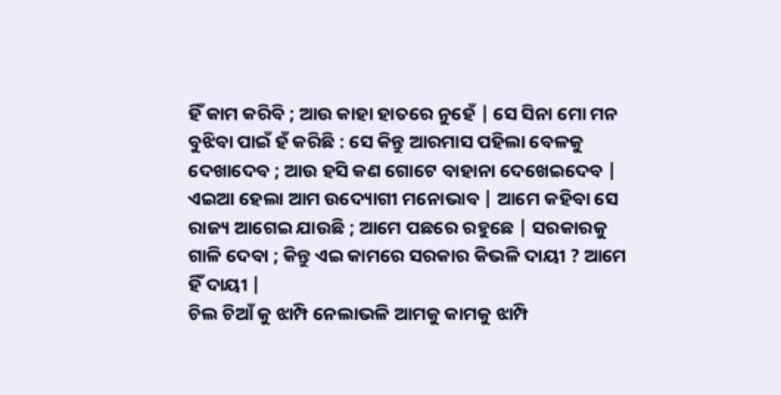ହିଁ କାମ କରିବି ; ଆଉ କାହା ହାତରେ ନୁହେଁ | ସେ ସିନା ମୋ ମନ ବୁଝିବା ପାଇଁ ହଁ କରିଛି : ସେ କିନ୍ତୁ ଆରମାସ ପହିଲା ବେଳକୁ ଦେଖାଦେବ ; ଆଉ ହସି କଣ ଗୋଟେ ବାହାନା ଦେଖେଇଦେବ |
ଏଇଆ ହେଲା ଆମ ଉଦ୍ୟୋଗୀ ମନୋଭାବ | ଆମେ କହିବା ସେ ରାଜ୍ୟ ଆଗେଇ ଯାଉଛି ; ଆମେ ପଛରେ ରହୁଛେ | ସରକାରକୁ ଗାଳି ଦେବା ; କିନ୍ତୁ ଏଇ କାମରେ ସରକାର କିଭଳି ଦାୟୀ ? ଆମେ ହିଁ ଦାୟୀ |
ଚିଲ ଚିଆଁ କୁ ଝାମ୍ପି ନେଲାଭଳି ଆମକୁ କାମକୁ ଝାମ୍ପି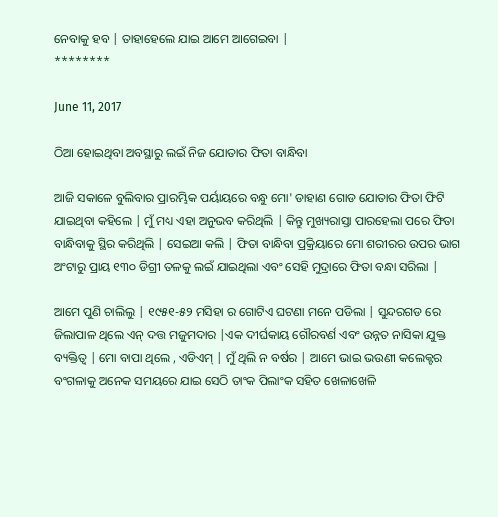ନେବାକୁ ହବ | ତାହାହେଲେ ଯାଇ ଆମେ ଆଗେଇବା |
********

June 11, 2017

ଠିଆ ହୋଇଥିବା ଅବସ୍ଥାରୁ ଲଇଁ ନିଜ ଯୋତାର ଫିତା ବାନ୍ଧିବା

ଆଜି ସକାଳେ ବୁଲିବାର ପ୍ରାରମ୍ଭିକ ପର୍ୟାୟରେ ବନ୍ଧୁ ମୋ' ଡାହାଣ ଗୋଡ ଯୋତାର ଫିତା ଫିଟି ଯାଇଥିବା କହିଲେ | ମୁଁ ମଧ୍ୟ ଏହା ଅନୁଭବ କରିଥିଲି | କିନ୍ତୁ ମୁଖ୍ୟରାସ୍ତା ପାରହେଲା ପରେ ଫିତା ବାନ୍ଧିବାକୁ ସ୍ଥିର କରିଥିଲି | ସେଇଆ କଲି | ଫିତା ବାନ୍ଧିବା ପ୍ରକ୍ରିୟାରେ ମୋ ଶରୀରର ଉପର ଭାଗ ଅଂଟାରୁ ପ୍ରାୟ ୧୩୦ ଡିଗ୍ରୀ ତଳକୁ ଲଇଁ ଯାଇଥିଲା ଏବଂ ସେହି ମୁଦ୍ରାରେ ଫିତା ବନ୍ଧା ସରିଲା |

ଆମେ ପୁଣି ଚାଲିଲୁ | ୧୯୫୧-୫୨ ମସିହା ର ଗୋଟିଏ ଘଟଣା ମନେ ପଡିଲା | ସୁନ୍ଦରଗଡ ରେ ଜିଲାପାଳ ଥିଲେ ଏନ୍ ଦତ୍ତ ମଜୁମଦାର |ଏକ ଦୀର୍ଘକାୟ ଗୌରବର୍ଣ ଏବଂ ଉନ୍ନତ ନାସିକା ଯୁକ୍ତ ବ୍ୟକ୍ତିତ୍ବ | ମୋ ବାପା ଥିଲେ , ଏଡିଏମ୍ | ମୁଁ ଥିଲି ନ ବର୍ଷର | ଆମେ ଭାଇ ଭଉଣୀ କଲେକ୍ଟର ବଂଗଳାକୁ ଅନେକ ସମୟରେ ଯାଇ ସେଠି ତାଂକ ପିଲାଂକ ସହିତ ଖେଳାଖେଳି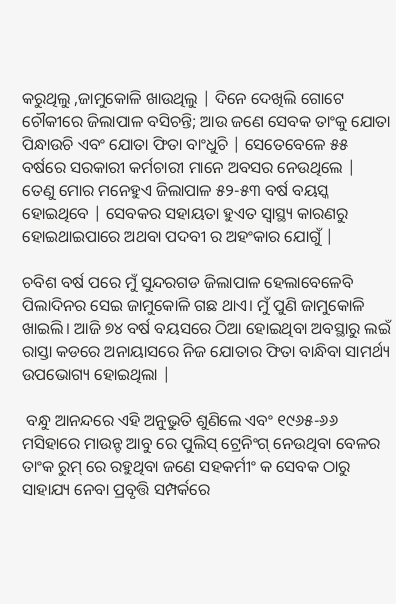କରୁଥିଲୁ ,ଜାମୁକୋଳି ଖାଉଥିଲୁ | ଦିନେ ଦେଖିଲି ଗୋଟେ ଚୌକୀରେ ଜିଲାପାଳ ବସିଚନ୍ତି; ଆଉ ଜଣେ ସେବକ ତାଂକୁ ଯୋତା ପିନ୍ଧାଉଚି ଏବଂ ଯୋତା ଫିତା ବାଂଧୁଚି | ସେତେବେଳେ ୫୫ ବର୍ଷରେ ସରକାରୀ କର୍ମଚାରୀ ମାନେ ଅବସର ନେଉଥିଲେ | ତେଣୁ ମୋର ମନେହୁଏ ଜିଲାପାଳ ୫୨-୫୩ ବର୍ଷ ବୟସ୍କ ହୋଇଥିବେ | ସେବକର ସହାୟତା ହୁଏତ ସ୍ବାସ୍ଥ୍ୟ କାରଣରୁ ହୋଇଥାଇପାରେ ଅଥବା ପଦବୀ ର ଅହଂକାର ଯୋଗୁଁ |

ଚବିଶ ବର୍ଷ ପରେ ମୁଁ ସୁନ୍ଦରଗଡ ଜିଲାପାଳ ହେଲାବେଳେବି ପିଲାଦିନର ସେଇ ଜାମୁକୋଳି ଗଛ ଥାଏ। ମୁଁ ପୁଣି ଜାମୁକୋଳି ଖାଇଲି। ଆଜି ୭୪ ବର୍ଷ ବୟସରେ ଠିଆ ହୋଇଥିବା ଅବସ୍ଥାରୁ ଲଇଁ ରାସ୍ତା କଡରେ ଅନାୟାସରେ ନିଜ ଯୋତାର ଫିତା ବାନ୍ଧିବା ସାମର୍ଥ୍ୟ ଉପଭୋଗ୍ୟ ହୋଇଥିଲା |

 ବନ୍ଧୁ ଆନନ୍ଦରେ ଏହି ଅନୁଭୁତି ଶୁଣିଲେ ଏବଂ ୧୯୬୫-୬୬ ମସିହାରେ ମାଉନ୍ଟ ଆବୁ ରେ ପୁଲିସ୍ ଟ୍ରେନିଂଗ୍ ନେଉଥିବା ବେଳର ତାଂକ ରୁମ୍ ରେ ରହୁଥିବା ଜଣେ ସହକର୍ମୀଂ କ ସେବକ ଠାରୁ ସାହାଯ୍ୟ ନେବା ପ୍ରବୃତ୍ତି ସମ୍ପର୍କରେ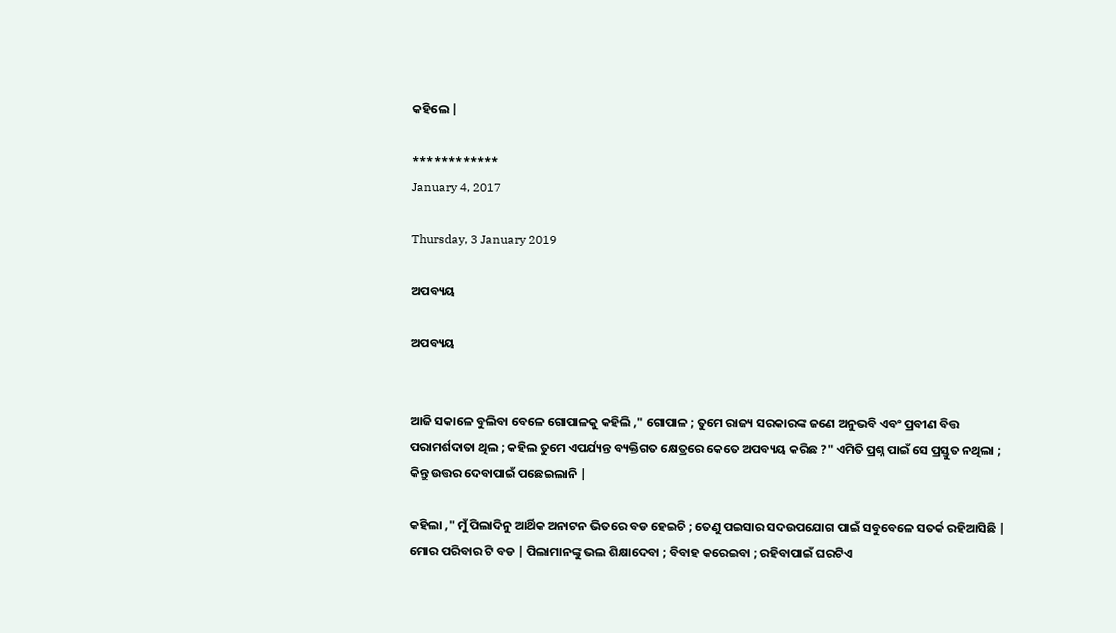କହିଲେ |

************
January 4, 2017

Thursday, 3 January 2019

ଅପବ୍ୟୟ

ଅପବ୍ୟୟ


ଆଜି ସକାଳେ ବୁଲିବା ବେଳେ ଗୋପାଳକୁ କହିଲି ," ଗୋପାଳ ; ତୁମେ ରାଜ୍ୟ ସରକାରଙ୍କ ଜଣେ ଅନୁଭବି ଏବଂ ପ୍ରବୀଣ ବିତ୍ତ ପରାମର୍ଶଦାତା ଥିଲ ; କହିଲ ତୁମେ ଏପର୍ଯ୍ୟନ୍ତ ବ୍ୟକ୍ତିଗତ କ୍ଷେତ୍ରରେ କେତେ ଅପବ୍ୟୟ କରିଛ ?" ଏମିତି ପ୍ରଶ୍ନ ପାଇଁ ସେ ପ୍ରସ୍ତୁତ ନଥିଲା ; କିନ୍ତୁ ଉତ୍ତର ଦେବାପାଇଁ ପଛେଇଲାନି |

କହିଲା ," ମୁଁ ପିଲାଦିନୁ ଆର୍ଥିକ ଅନାଟନ ଭିତରେ ବଡ ହେଇଚି ; ତେଣୁ ପଇସାର ସଦଉପଯୋଗ ପାଇଁ ସବୁବେଳେ ସତର୍କ ରହିଆସିଛି | ମୋର ପରିବାର ଟି ବଡ | ପିଲାମାନଙ୍କୁ ଭଲ ଶିକ୍ଷାଦେବା ; ବିବାହ କରେଇବା ; ରହିବାପାଇଁ ଘରଟିଏ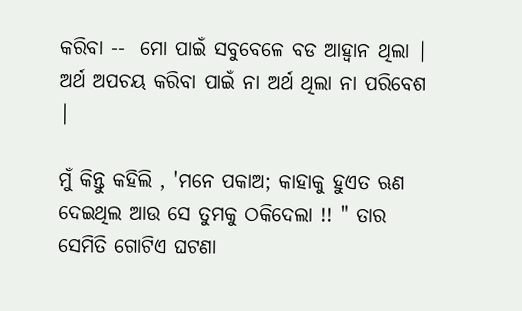କରିବା --  ମୋ ପାଇଁ ସବୁବେଳେ ବଡ ଆହ୍ବାନ ଥିଲା | ଅର୍ଥ ଅପଚୟ କରିବା ପାଇଁ ନା ଅର୍ଥ ଥିଲା ନା ପରିବେଶ |

ମୁଁ କିନ୍ତୁ କହିଲି , 'ମନେ ପକାଅ; କାହାକୁ ହୁଏତ ଋଣ ଦେଇଥିଲ ଆଉ ସେ ତୁମକୁ ଠକିଦେଲା !! " ତାର ସେମିତି ଗୋଟିଏ ଘଟଣା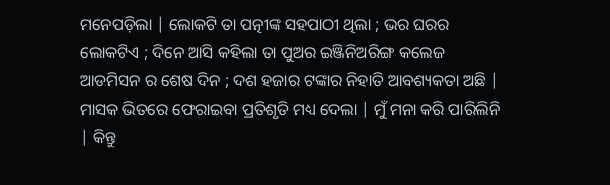ମନେପଡ଼ିଲା | ଲୋକଟି ତା ପତ୍ନୀଙ୍କ ସହପାଠୀ ଥିଲା ; ଭର ଘରର ଲୋକଟିଏ ; ଦିନେ ଆସି କହିଲା ତା ପୁଅର ଇଞ୍ଜିନିଅରିଙ୍ଗ କଲେଜ ଆଡମିସନ ର ଶେଷ ଦିନ ; ଦଶ ହଜାର ଟଙ୍କାର ନିହାତି ଆବଶ୍ୟକତା ଅଛି | ମାସକ ଭିତରେ ଫେରାଇବା ପ୍ରତିଶୃତି ମଧ୍ୟ ଦେଲା | ମୁଁ ମନା କରି ପାରିଲିନି | କିନ୍ତୁ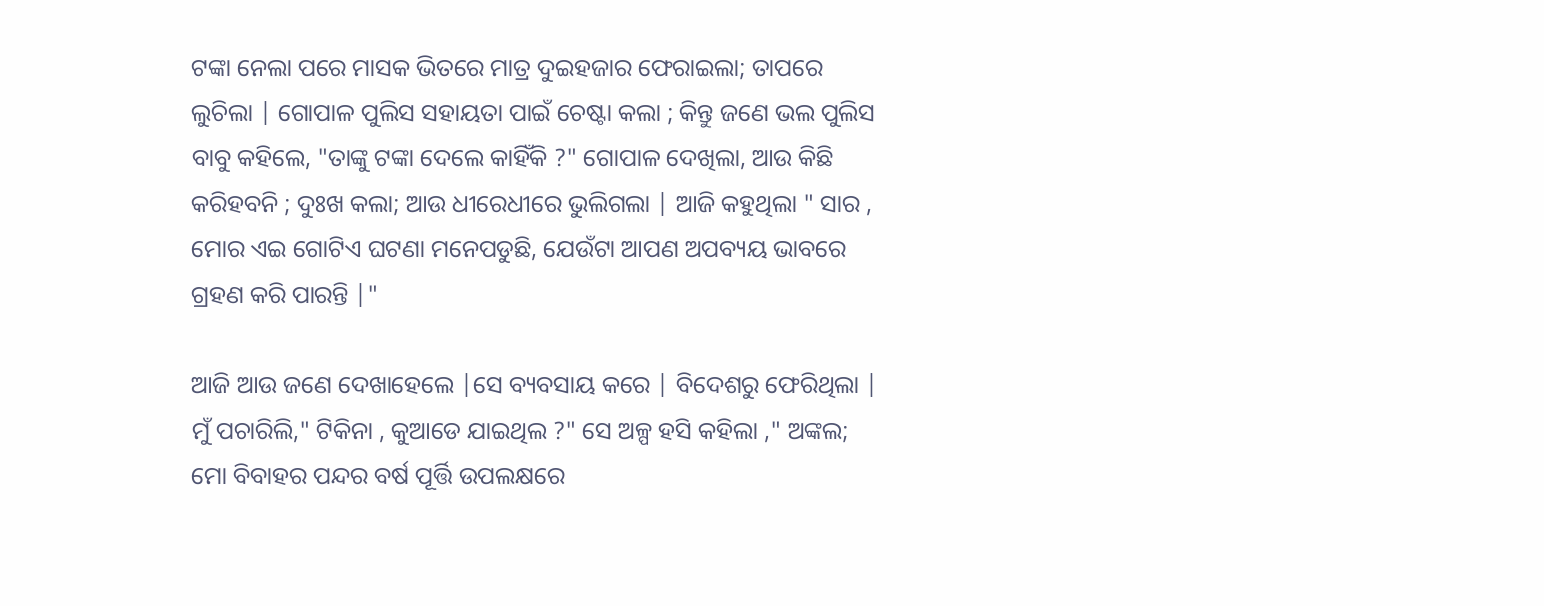ଟଙ୍କା ନେଲା ପରେ ମାସକ ଭିତରେ ମାତ୍ର ଦୁଇହଜାର ଫେରାଇଲା; ତାପରେ ଲୁଚିଲା | ଗୋପାଳ ପୁଲିସ ସହାୟତା ପାଇଁ ଚେଷ୍ଟା କଲା ; କିନ୍ତୁ ଜଣେ ଭଲ ପୁଲିସ ବାବୁ କହିଲେ, "ତାଙ୍କୁ ଟଙ୍କା ଦେଲେ କାହିଁକି ?" ଗୋପାଳ ଦେଖିଲା, ଆଉ କିଛି କରିହବନି ; ଦୁଃଖ କଲା; ଆଉ ଧୀରେଧୀରେ ଭୁଲିଗଲା | ଆଜି କହୁଥିଲା " ସାର , ମୋର ଏଇ ଗୋଟିଏ ଘଟଣା ମନେପଡୁଛି, ଯେଉଁଟା ଆପଣ ଅପବ୍ୟୟ ଭାବରେ ଗ୍ରହଣ କରି ପାରନ୍ତି |"

ଆଜି ଆଉ ଜଣେ ଦେଖାହେଲେ |ସେ ବ୍ୟବସାୟ କରେ | ବିଦେଶରୁ ଫେରିଥିଲା | ମୁଁ ପଚାରିଲି," ଟିକିନା , କୁଆଡେ ଯାଇଥିଲ ?" ସେ ଅଳ୍ପ ହସି କହିଲା ," ଅଙ୍କଲ; ମୋ ବିବାହର ପନ୍ଦର ବର୍ଷ ପୂର୍ତ୍ତି ଉପଲକ୍ଷରେ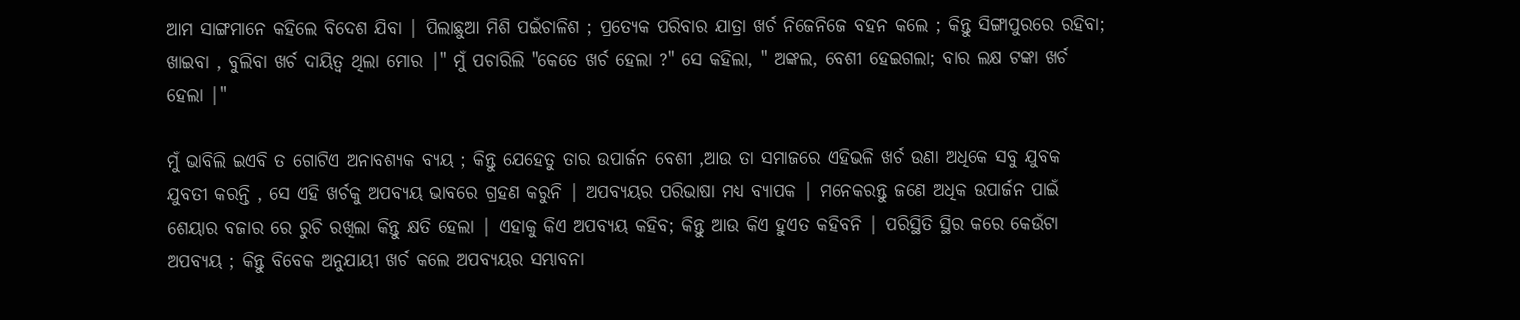ଆମ ସାଙ୍ଗମାନେ କହିଲେ ବିଦେଶ ଯିବା | ପିଲାଛୁଆ ମିଶି ପଇଁଚାଳିଶ ; ପ୍ରତ୍ୟେକ ପରିବାର ଯାତ୍ରା ଖର୍ଚ ନିଜେନିଜେ ବହନ କଲେ ; କିନ୍ତୁ ସିଙ୍ଗାପୁରରେ ରହିବା; ଖାଇବା , ବୁଲିବା ଖର୍ଚ ଦାୟିତ୍ୱ ଥିଲା ମୋର |" ମୁଁ ପଚାରିଲି "କେତେ ଖର୍ଚ ହେଲା ?" ସେ କହିଲା, " ଅଙ୍କଲ, ବେଶୀ ହେଇଗଲା; ବାର ଲକ୍ଷ ଟଙ୍କା ଖର୍ଚ ହେଲା |"

ମୁଁ ଭାବିଲି ଇଏବି ତ ଗୋଟିଏ ଅନାବଶ୍ୟକ ବ୍ୟୟ ; କିନ୍ତୁ ଯେହେତୁ ତାର ଉପାର୍ଜନ ବେଶୀ ,ଆଉ ତା ସମାଜରେ ଏହିଭଳି ଖର୍ଚ ଉଣା ଅଧିକେ ସବୁ ଯୁବକ ଯୁବତୀ କରନ୍ତି , ସେ ଏହି ଖର୍ଚକୁ ଅପବ୍ୟୟ ଭାବରେ ଗ୍ରହଣ କରୁନି | ଅପବ୍ୟୟର ପରିଭାଷା ମଧ୍ୟ ବ୍ୟାପକ | ମନେକରନ୍ତୁ ଜଣେ ଅଧିକ ଉପାର୍ଜନ ପାଇଁ ଶେୟାର ବଜାର ରେ ରୁଚି ରଖିଲା କିନ୍ତୁ କ୍ଷତି ହେଲା | ଏହାକୁ କିଏ ଅପବ୍ୟୟ କହିବ; କିନ୍ତୁ ଆଉ କିଏ ହୁଏତ କହିବନି | ପରିସ୍ଥିତି ସ୍ଥିର କରେ କେଉଁଟା ଅପବ୍ୟୟ ; କିନ୍ତୁ ବିବେକ ଅନୁଯାୟୀ ଖର୍ଚ କଲେ ଅପବ୍ୟୟର ସମ୍ଭାବନା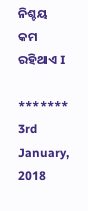ନିଶ୍ଚୟ କମ ରହିଥାଏ I

*******
3rd January, 2018